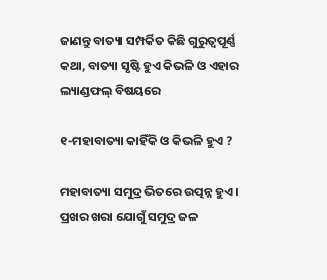ଜାଣନ୍ତୁ ବାତ୍ୟା ସମ୍ପର୍କିତ କିଛି ଗୁରୁତ୍ୱପୂର୍ଣ୍ଣ କଥା, ବାତ୍ୟା ସୃଷ୍ଟି ହୁଏ କିଭଳି ଓ ଏହାର ଲ୍ୟାଣ୍ଡଫଲ୍‌ ବିଷୟରେ

୧-ମହାବାତ୍ୟା କାହିଁକି ଓ କିଭଳି ହୁଏ ?

ମହାବାତ୍ୟା ସମୁଦ୍ର ଭିତରେ ଉତ୍ପନ୍ନ ହୁଏ । ପ୍ରଖର ଖରା ଯୋଗୁଁ ସମୁଦ୍ର ଜଳ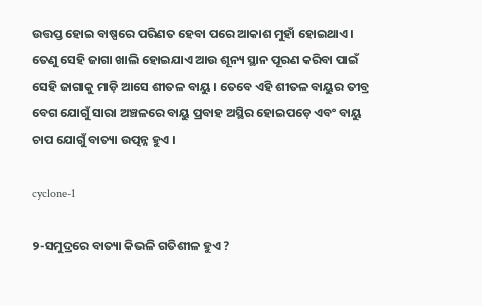ଉତ୍ତପ୍ତ ହୋଇ ବାଷ୍ପରେ ପରିଣତ ହେବା ପରେ ଆକାଶ ମୁହାଁ ହୋଇଥାଏ । ତେଣୁ ସେହି ଜାଗା ଖାଲି ହୋଇଯାଏ ଆଉ ଶୂନ୍ୟ ସ୍ଥାନ ପୂରଣ କରିବା ପାଇଁ ସେହି ଜାଗାକୁ ମାଡ଼ି ଆସେ ଶୀତଳ ବାୟୁ । ତେବେ ଏହି ଶୀତଳ ବାୟୁର ତୀବ୍ର ବେଗ ଯୋଗୁଁ ସାରା ଅଞ୍ଚଳରେ ବାୟୁ ପ୍ରବାହ ଅସ୍ଥିର ହୋଇପଡ଼େ ଏବଂ ବାୟୁ ଚାପ ଯୋଗୁଁ ବାତ୍ୟା ଉତ୍ପନ୍ନ ହୁଏ ।

cyclone-1

୨-ସମୁଦ୍ରରେ ବାତ୍ୟା କିଭଳି ଗତିଶୀଳ ହୁଏ ?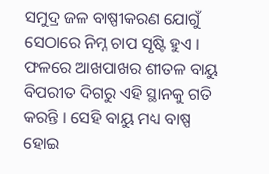ସମୁଦ୍ର ଜଳ ବାଷ୍ପୀକରଣ ଯୋଗୁଁ ସେଠାରେ ନିମ୍ନ ଚାପ ସୃଷ୍ଟି ହୁଏ । ଫଳରେ ଆଖପାଖର ଶୀତଳ ବାୟୁ ବିପରୀତ ଦିଗରୁ ଏହି ସ୍ଥାନକୁ ଗତି କରନ୍ତି । ସେହି ବାୟୁ ମଧ୍ୟ ବାଷ୍ପ ହୋଇ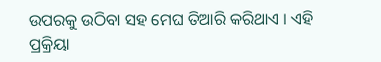ଉପରକୁ ଉଠିବା ସହ ମେଘ ତିଆରି କରିଥାଏ । ଏହି ପ୍ରକ୍ରିୟା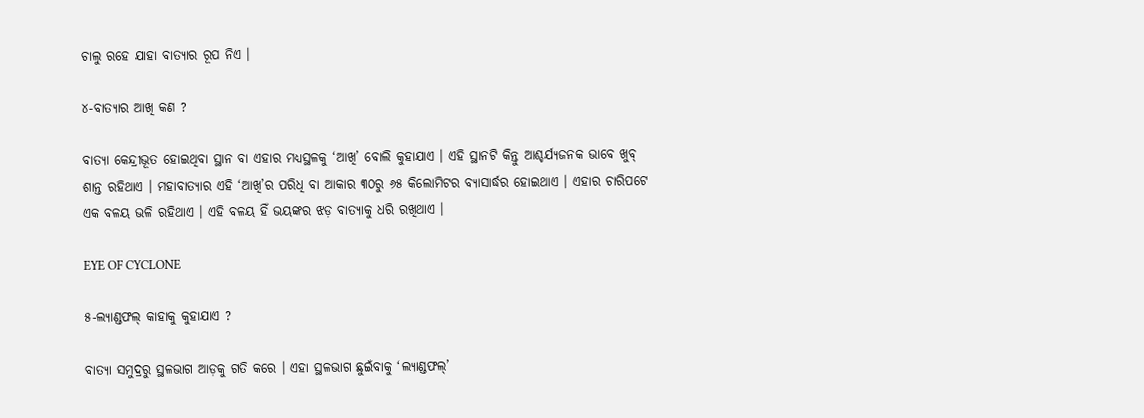ଚାଲୁ ରହେ ଯାହା ବାତ୍ୟାର ରୂପ ନିଏ ।

୪-ବାତ୍ୟାର ଆଖି କଣ ?

ବାତ୍ୟା କେନ୍ଦ୍ରୀଭୂତ ହୋଇଥିବା ସ୍ଥାନ ବା ଏହାର ମଧ୍ୟସ୍ଥଳକୁ ‘ଆଖି’ ବୋଲି କୁହାଯାଏ । ଏହି ସ୍ଥାନଟି କିନ୍ତୁ ଆଶ୍ଚର୍ଯ୍ୟଜନକ ଭାବେ ଖୁବ୍‌ ଶାନ୍ତ ରହିଥାଏ । ମହାବାତ୍ୟାର ଏହି ‘ଆଖି’ର ପରିଧି ବା ଆକାର ୩୦ରୁ ୬୫ କିଲୋମିଟର ବ୍ୟାସାର୍ଦ୍ଧର ହୋଇଥାଏ । ଏହାର ଚାରିପଟେ ଏକ ବଳୟ ଭଳି ରହିଥାଏ । ଏହି ବଳୟ ହିଁ ଭୟଙ୍କର ଝଡ଼ ବାତ୍ୟାକୁ ଧରି ରଖିଥାଏ ।

EYE OF CYCLONE

୫-ଲ୍ୟାଣ୍ଡଫଲ୍‌ କାହାକୁ କୁହାଯାଏ ?

ବାତ୍ୟା ସମୁଦ୍ରରୁ ସ୍ଥଳଭାଗ ଆଡ଼କୁ ଗତି କରେ । ଏହା ସ୍ଥଳଭାଗ ଛୁଇଁବାକୁ ‘ଲ୍ୟାଣ୍ଡଫଲ୍‌’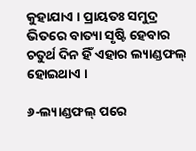କୁହାଯାଏ । ପ୍ରାୟତଃ ସମୁଦ୍ର ଭିତରେ ବାତ୍ୟା ସୃଷ୍ଟି ହେବାର ଚତୁର୍ଥ ଦିନ ହିଁ ଏହାର ଲ୍ୟାଣ୍ଡଫଲ୍‌ ହୋଇଥାଏ ।

୬-ଲ୍ୟାଣ୍ଡଫଲ୍‌ ପରେ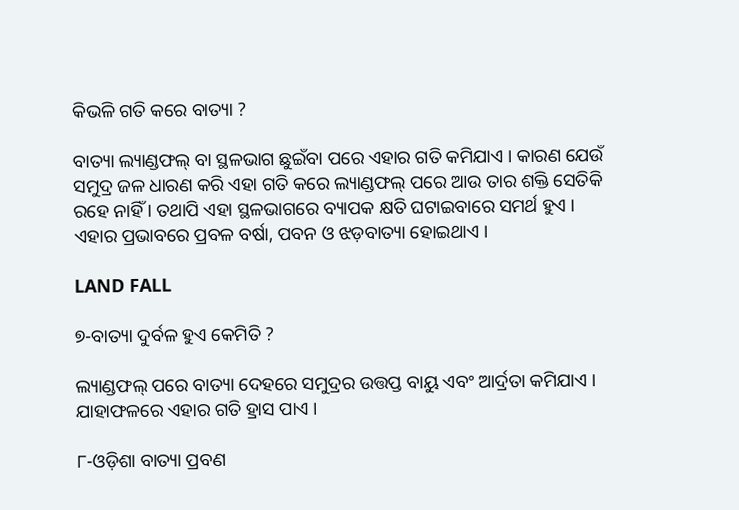କିଭଳି ଗତି କରେ ବାତ୍ୟା ?

ବାତ୍ୟା ଲ୍ୟାଣ୍ଡଫଲ୍‌ ବା ସ୍ଥଳଭାଗ ଛୁଇଁବା ପରେ ଏହାର ଗତି କମିଯାଏ । କାରଣ ଯେଉଁ ସମୁଦ୍ର ଜଳ ଧାରଣ କରି ଏହା ଗତି କରେ ଲ୍ୟାଣ୍ଡଫଲ୍‌ ପରେ ଆଉ ତାର ଶକ୍ତି ସେତିକି ରହେ ନାହିଁ । ତଥାପି ଏହା ସ୍ଥଳଭାଗରେ ବ୍ୟାପକ କ୍ଷତି ଘଟାଇବାରେ ସମର୍ଥ ହୁଏ । ଏହାର ପ୍ରଭାବରେ ପ୍ରବଳ ବର୍ଷା, ପବନ ଓ ଝଡ଼ବାତ୍ୟା ହୋଇଥାଏ ।

LAND FALL

୭-ବାତ୍ୟା ଦୁର୍ବଳ ହୁଏ କେମିତି ?

ଲ୍ୟାଣ୍ଡଫଲ୍‌ ପରେ ବାତ୍ୟା ଦେହରେ ସମୁଦ୍ରର ଉତ୍ତପ୍ତ ବାୟୁ ଏବଂ ଆର୍ଦ୍ରତା କମିଯାଏ । ଯାହାଫଳରେ ଏହାର ଗତି ହ୍ରାସ ପାଏ ।

୮-ଓଡ଼ିଶା ବାତ୍ୟା ପ୍ରବଣ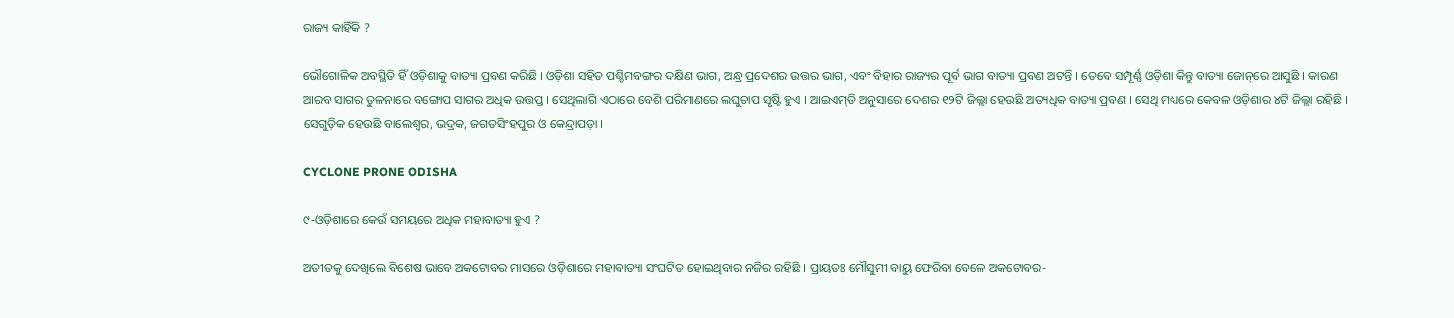ରାଜ୍ୟ କାହିଁକି ?

ଭୌଗୋଳିକ ଅବସ୍ଥିତି ହିଁ ଓଡ଼ିଶାକୁ ବାତ୍ୟା ପ୍ରବଣ କରିଛି । ଓଡ଼ିଶା ସହିତ ପଶ୍ଚିମବଙ୍ଗର ଦକ୍ଷିଣ ଭାଗ, ଅନ୍ଧ୍ର ପ୍ରଦେଶର ଉତ୍ତର ଭାଗ, ଏବଂ ବିହାର ରାଜ୍ୟର ପୂର୍ବ ଭାଗ ବାତ୍ୟା ପ୍ରବଣ ଅଟନ୍ତି । ତେବେ ସମ୍ପୂର୍ଣ୍ଣ ଓଡ଼ିଶା କିନ୍ତୁ ବାତ୍ୟା ଜୋନ୍‌ରେ ଆସୁଛି । କାରଣ ଆରବ ସାଗର ତୁଳନାରେ ବଙ୍ଗୋପ ସାଗର ଅଧିକ ଉତ୍ତପ୍ତ । ସେଥିଲାଗି ଏଠାରେ ବେଶି ପରିମାଣରେ ଲଘୁଚାପ ସୃଷ୍ଟି ହୁଏ । ଆଇଏମ୍‌ଡି ଅନୁସାରେ ଦେଶର ୧୨ଟି ଜିଲ୍ଲା ହେଉଛି ଅତ୍ୟଧିକ ବାତ୍ୟା ପ୍ରବଣ । ସେଥି ମଧ୍ୟରେ କେବଳ ଓଡ଼ିଶାର ୪ଟି ଜିଲ୍ଲା ରହିଛି । ସେଗୁଡ଼ିକ ହେଉଛି ବାଲେଶ୍ୱର, ଭଦ୍ରକ, ଜଗତସିଂହପୁର ଓ କେନ୍ଦ୍ରାପଡ଼ା ।

CYCLONE PRONE ODISHA

୯-ଓଡ଼ିଶାରେ କେଉଁ ସମୟରେ ଅଧିକ ମହାବାତ୍ୟା ହୁଏ ?

ଅତୀତକୁ ଦେଖିଲେ ବିଶେଷ ଭାବେ ଅକଟୋବର ମାସରେ ଓଡ଼ିଶାରେ ମହାବାତ୍ୟା ସଂଘଟିତ ହୋଇଥିବାର ନଜିର ରହିଛି । ପ୍ରାୟତଃ ମୌସୁମୀ ବାୟୁ ଫେରିବା ବେଳେ ଅକଟୋବର-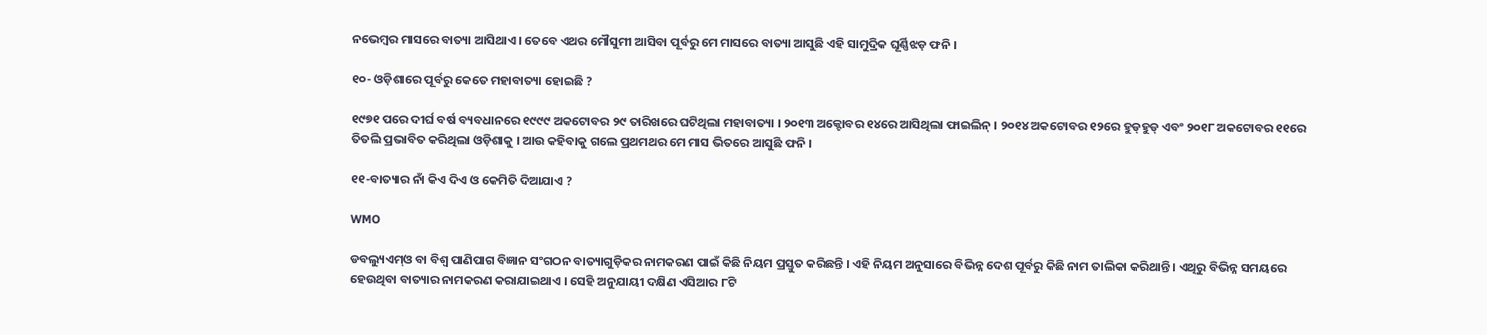ନଭେମ୍ବର ମାସରେ ବାତ୍ୟା ଆସିଥାଏ । ତେବେ ଏଥର ମୌସୁମୀ ଆସିବା ପୂର୍ବରୁ ମେ ମାସରେ ବାତ୍ୟା ଆସୁଛି ଏହି ସାମୁଦ୍ରିକ ଘୂର୍ଣ୍ଣିଝଡ଼ ଫନି ।

୧୦- ଓଡ଼ିଶାରେ ପୂର୍ବରୁ କେତେ ମହାବାତ୍ୟା ହୋଇଛି ?

୧୯୭୧ ପରେ ଦୀର୍ଘ ବର୍ଷ ବ୍ୟବଧାନରେ ୧୯୯୯ ଅକଟୋବର ୨୯ ତାରିଖରେ ଘଟିଥିଲା ମହାବାତ୍ୟା । ୨୦୧୩ ଅକ୍ଟୋବର ୧୪ରେ ଆସିଥିଲା ଫାଇଲିନ୍‌ । ୨୦୧୪ ଅକଟୋବର ୧୨ରେ ହୁଡ୍‌ହୁଡ୍‌ ଏବଂ ୨୦୧୮ ଅକଟୋବର ୧୧ରେ ତିତଲି ପ୍ରଭାବିତ କରିଥିଲା ଓଡ଼ିଶାକୁ । ଆଉ କହିବାକୁ ଗଲେ ପ୍ରଥମଥର ମେ ମାସ ଭିତରେ ଆସୁଛି ଫନି ।

୧୧-ବାତ୍ୟାର ନାଁ କିଏ ଦିଏ ଓ କେମିତି ଦିଆଯାଏ ?

WMO

ଡବଲ୍ୟୁଏମ୍‌ଓ ବା ବିଶ୍ୱ ପାଣିପାଗ ବିଜ୍ଞାନ ସଂଗଠନ ବାତ୍ୟାଗୁଡ଼ିକର ନାମକରଣ ପାଇଁ କିଛି ନିୟମ ପ୍ରସ୍ତୁତ କରିଛନ୍ତି । ଏହି ନିୟମ ଅନୁସାରେ ବିଭିନ୍ନ ଦେଶ ପୂର୍ବରୁ କିଛି ନାମ ତାଲିକା କରିଥାନ୍ତି । ଏଥିରୁ ବିଭିନ୍ନ ସମୟରେ ହେଉଥିବା ବାତ୍ୟାର ନାମକରଣ କରାଯାଇଥାଏ । ସେହି ଅନୁଯାୟୀ ଦକ୍ଷିଣ ଏସିଆର ୮ଟି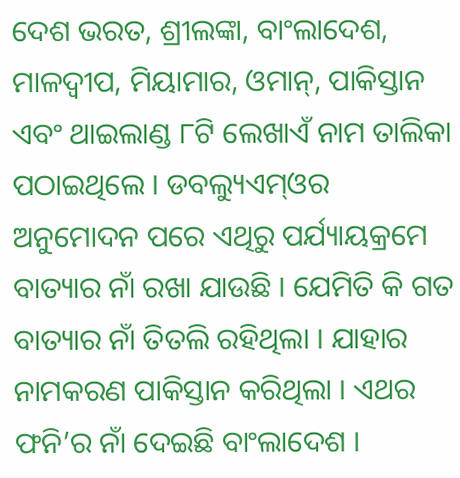ଦେଶ ଭରତ, ଶ୍ରୀଲଙ୍କା, ବାଂଲାଦେଶ, ମାଳଦ୍ୱୀପ, ମିୟାମାର, ଓମାନ୍‌, ପାକିସ୍ତାନ ଏବଂ ଥାଇଲାଣ୍ଡ ୮ଟି ଲେଖାଏଁ ନାମ ତାଲିକା ପଠାଇଥିଲେ । ଡବଲ୍ୟୁଏମ୍‌ଓର ଅନୁମୋଦନ ପରେ ଏଥିରୁ ପର୍ଯ୍ୟାୟକ୍ରମେ ବାତ୍ୟାର ନାଁ ରଖା ଯାଉଛି । ଯେମିତି କି ଗତ ବାତ୍ୟାର ନାଁ ତିତଲି ରହିଥିଲା । ଯାହାର ନାମକରଣ ପାକିସ୍ତାନ କରିଥିଲା । ଏଥର ଫନି’ର ନାଁ ଦେଇଛି ବାଂଲାଦେଶ ।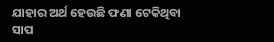ଯାହାର ଅର୍ଥ ହେଉଛି ଫଣା ଟେକିଥିବା ସାପ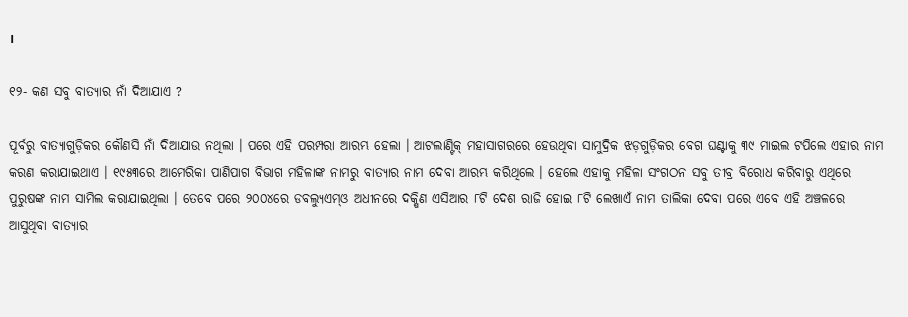।

୧୨- କଣ ସବୁ ବାତ୍ୟାର ନାଁ ଦିଆଯାଏ ?

ପୂର୍ବରୁ ବାତ୍ୟାଗୁଡ଼ିକର କୌଣସି ନାଁ ଦିଆଯାଉ ନଥିଲା । ପରେ ଏହି ପରମ୍ପରା ଆରମ୍ଭ ହେଲା । ଆଟଲାଣ୍ଟିକ୍‌ ମହାସାଗରରେ ହେଉଥିବା ସାମୁଦ୍ରିକ ଝଡ଼ଗୁଡ଼ିକର ବେଗ ଘଣ୍ଟାକୁ ୩୯ ମାଇଲ ଟପିଲେ ଏହାର ନାମ କରଣ କରାଯାଇଥାଏ । ୧୯୫୩ରେ ଆମେରିକା ପାଣିପାଗ ବିଭାଗ ମହିଳାଙ୍କ ନାମରୁ ବାତ୍ୟାର ନାମ ଦେବା ଆରମ୍ଭ କରିଥିଲେ । ହେଲେ ଏହାକୁ ମହିଳା ସଂଗଠନ ସବୁ ତୀବ୍ର ବିରୋଧ କରିବାରୁ ଏଥିରେ ପୁରୁଷଙ୍କ ନାମ ସାମିଲ କରାଯାଇଥିଲା । ତେବେ ପରେ ୨୦୦୪ରେ ଡବଲ୍ୟୁଏମ୍‌ଓ ଅଧୀନରେ ଦକ୍ଷିଣ ଏସିଆର ୮ଟି ଦେଶ ରାଜି ହୋଇ ୮ଟି ଲେଖାଏଁ ନାମ ତାଲିକା ଦେବା ପରେ ଏବେ ଏହି ଅଞ୍ଚଳରେ ଆସୁଥିବା ବାତ୍ୟାର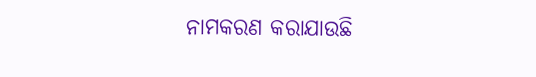ନାମକରଣ କରାଯାଉଛି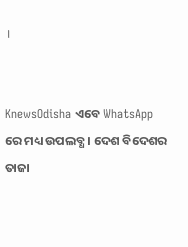।


KnewsOdisha ଏବେ WhatsApp ରେ ମଧ୍ୟ ଉପଲବ୍ଧ । ଦେଶ ବିଦେଶର ତାଜା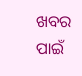ଖବର ପାଇଁ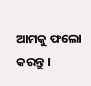ଆମକୁ ଫଲୋ କରନ୍ତୁ ।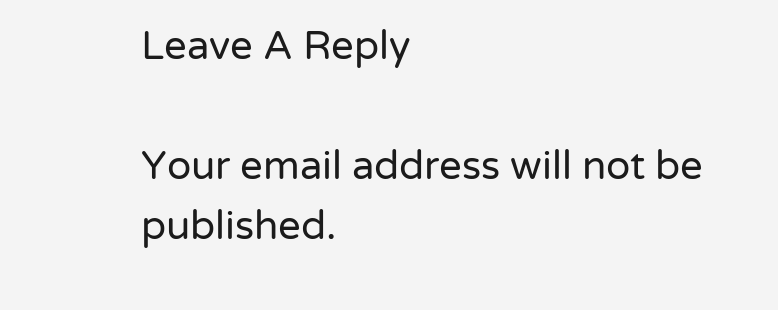Leave A Reply

Your email address will not be published.